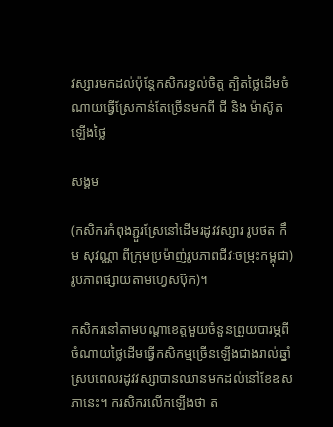វស្សារមកដល់ប៉ុន្តែកសិករខ្វល់ចិត្ត ត្បិតថ្លៃដើមចំណាយធ្វើស្រែកាន់តែច្រើនមកពី ជី និង ម៉ាស៊ូត ឡើងថ្លៃ

សង្គម

(កសិករកំពុងភ្ជួរស្រែនៅដើមរដូវវស្សារ រូបថត កឹម សុវណ្ណា ពីក្រុមប្រម៉ាញ់រូបភាពជីវៈចម្រុះកម្ពុជា)រូបភាពផ្សាយតាមហ្វេសប៊ុក)។

កសិករនៅតាមបណ្ដាខេត្តមួយចំនួនព្រួយបារម្ភពីចំណាយថ្លៃដើមធ្វើកសិកម្មច្រើនឡើងជាងរាល់ឆ្នាំ ស្របពេលរដូវវស្សាបានឈានមកដល់នៅខែឧសភានេះ។ ករសិករលើកឡើងថា ត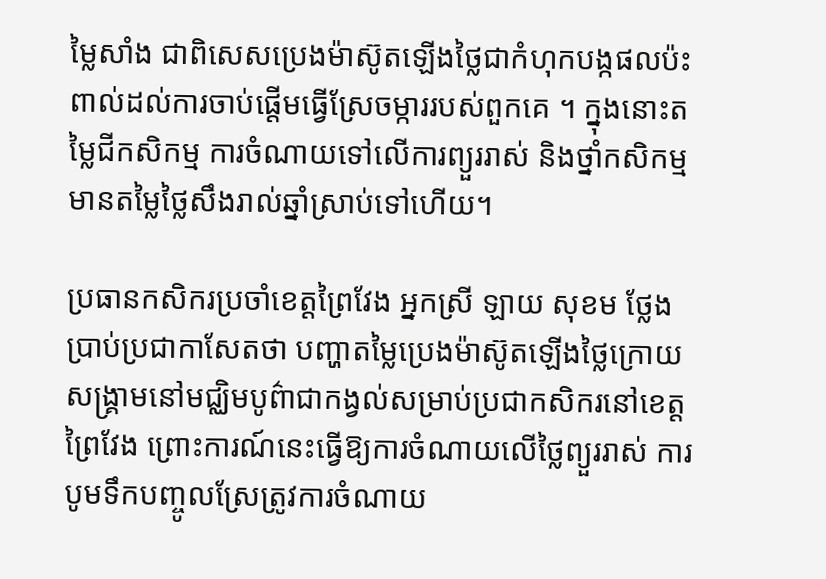ម្លៃសាំង ជាពិសេសប្រេងម៉ាស៊ូតឡើងថ្លៃជាកំហុកបង្កផលប៉ះពាល់ដល់ការចាប់ផ្ដើមធ្វើស្រែចម្ការរបស់ពួកគេ ។ ក្នុងនោះតម្លៃជីកសិកម្ម ការចំណាយទៅលើការព្យួររាស់ និងថ្នាំកសិកម្មមានតម្លៃថ្លៃសឹងរាល់ឆ្នាំស្រាប់ទៅហើយ។

ប្រធានកសិករប្រចាំខេត្តព្រៃវែង អ្នកស្រី ឡាយ សុខម ថ្លែងប្រាប់ប្រជាកាសែតថា បញ្ហាតម្លៃប្រេងម៉ាស៊ូតឡើងថ្លៃក្រោយសង្គ្រាមនៅមជ្ឈិមបូព៌ាជាកង្វល់សម្រាប់ប្រជាកសិករនៅខេត្តព្រៃវែង ព្រោះការណ៍នេះធ្វើឱ្យការចំណាយលើថ្លៃព្យួររាស់ ការបូមទឹកបញ្ចូលស្រែត្រូវការចំណាយ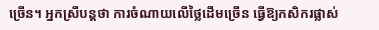ច្រើន។ អ្នកស្រីបន្តថា ការចំណាយលើថ្លៃដើមច្រើន ធ្វើឱ្យកសិករផ្លាស់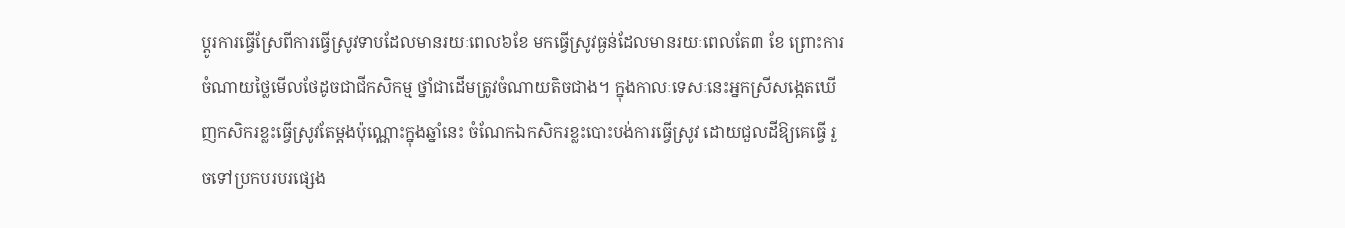ប្ដូរការធ្វើស្រែពីការធ្វើស្រូវទាបដែលមានរយៈពេល៦ខែ មកធ្វើស្រូវធ្ងន់ដែលមានរយៈពេលតែ៣ ខែ ព្រោះការចំណាយថ្លៃមើលថែដូចជាជីកសិកម្ម ថ្នាំជាដើមត្រូវចំណាយតិចជាង។ ក្នុងកាលៈទេសៈនេះអ្នកស្រីសង្កេតឃើញកសិករខ្លះធ្វើស្រូវតែម្ដងប៉ុណ្ណោះក្នុងឆ្នាំនេះ ចំណែកឯកសិករខ្លះបោះបង់ការធ្វើស្រូវ ដោយជួលដីឱ្យគេធ្វើ រួចទៅប្រកបរបរផ្សេង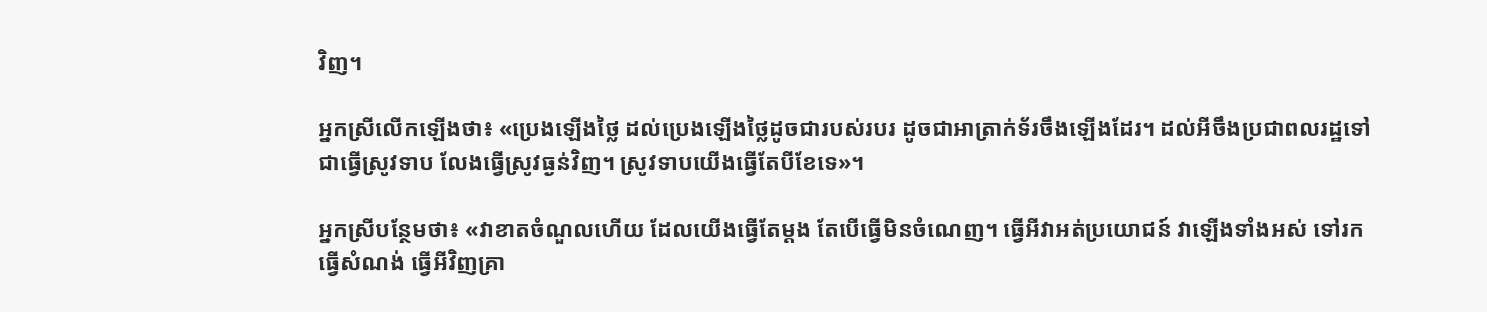វិញ។

អ្នកស្រីលើកឡើងថា៖ «ប្រេងឡើងថ្លៃ ដល់ប្រេងឡើងថ្លៃដូចជារបស់របរ ដូចជាអាត្រាក់ទ័រចឹងឡើងដែរ។ ដល់អីចឹងប្រជាពលរដ្ឋទៅជាធ្វើស្រូវទាប លែងធ្វើស្រូវធ្ងន់វិញ។ ស្រូវទាបយើងធ្វើតែបីខែទេ»។

អ្នកស្រីបន្ថែមថា៖ «វាខាតចំណួលហើយ ដែលយើងធ្វើតែម្ដង តែបើធ្វើមិនចំណេញ។ ធ្វើអីវាអត់ប្រយោជន៍ វាឡើងទាំងអស់ ទៅរកធ្វើសំណង់ ធ្វើអីវិញគ្រា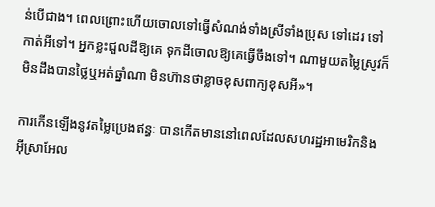ន់បើជាង។ ពេលព្រោះហើយចោលទៅធ្វើសំណង់ទាំងស្រីទាំងប្រុស ទៅដេរ ទៅកាត់អីទៅ។ អ្នកខ្លះជួលដីឱ្យគេ ទុកដីចោលឱ្យគេធ្វើចឹងទៅ។ ណាមួយតម្លៃស្រូវក៏មិនដឹងបានថ្លៃឬអត់ឆ្នាំណា មិនហ៊ានថាខ្លាចខុសពាក្យខុសអី»។

ការកើនឡើងនូវតម្លៃប្រេងឥន្ធៈ បានកើតមាននៅពេលដែលសហរដ្ឋអាមេរិកនិងអ៊ីស្រាអែល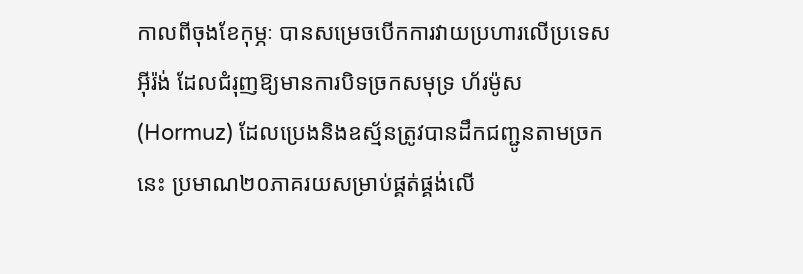កាលពីចុងខែកុម្ភៈ បានសម្រេចបើកការវាយប្រហារលើប្រទេសអ៊ីរ៉ង់ ដែលជំរុញឱ្យមានការបិទច្រកសមុទ្រ ហ័រម៉ូស (Hormuz) ដែលប្រេងនិងឧស្ម័នត្រូវបានដឹកជញ្ជូនតាមច្រកនេះ ប្រមាណ២០ភាគរយសម្រាប់ផ្គត់ផ្គង់លើ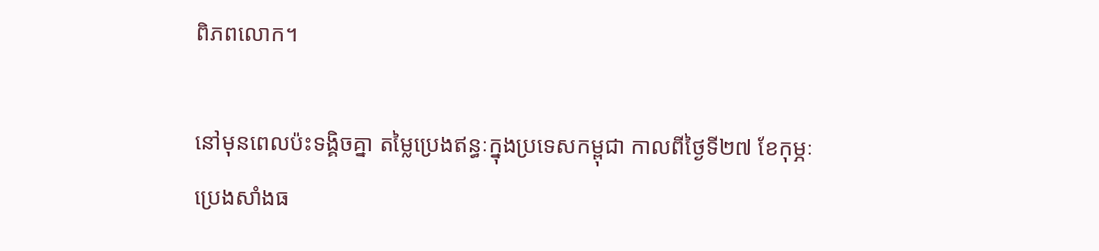ពិភពលោក។

នៅមុនពេលប៉ះទង្គិចគ្នា តម្លៃប្រេងឥន្ធៈក្នុងប្រទេសកម្ពុជា កាលពីថ្ងៃទី២៧ ខែកុម្ភៈ ប្រេងសាំងធ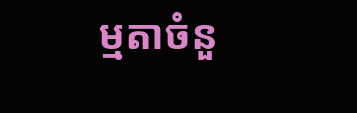ម្មតាចំនួ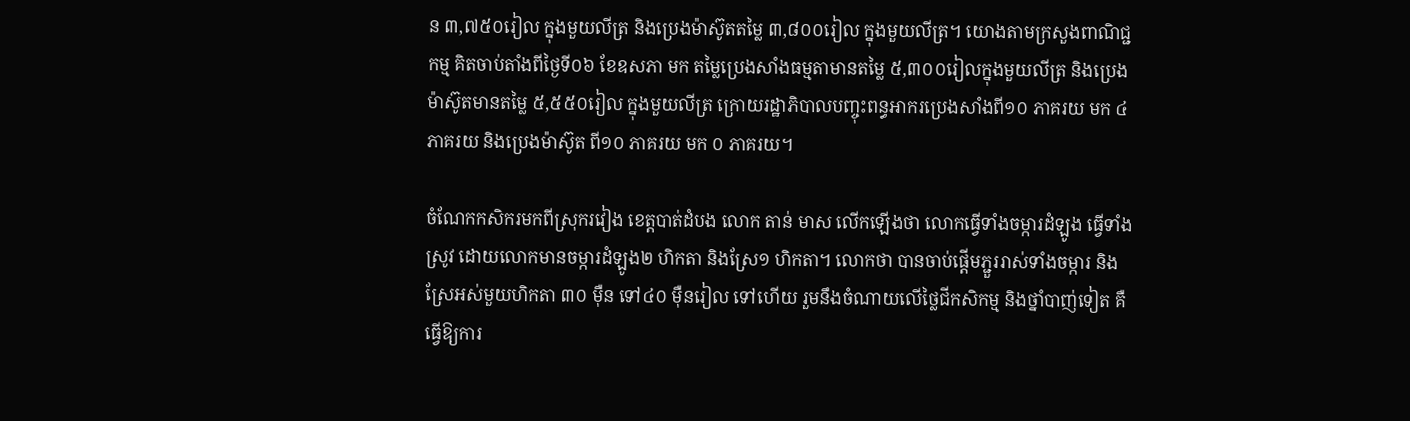ន ៣,៧៥០រៀល ក្នុងមួយលីត្រ និងប្រេងម៉ាស៊ូតតម្លៃ ៣,៨០០រៀល ក្នុងមួយលីត្រ។ យោងតាមក្រសួងពាណិជ្ជកម្ម គិតចាប់តាំងពីថ្ងៃទី០៦ ខែឧសភា មក តម្លៃប្រេងសាំងធម្មតាមានតម្លៃ ៥,៣០០រៀលក្នុងមួយលីត្រ និងប្រេងម៉ាស៊ូតមានតម្លៃ ៥,៥៥០រៀល ក្នុងមួយលីត្រ ក្រោយរដ្ឋាភិបាលបញ្ចុះពន្ធអាករប្រេងសាំងពី១០ ភាគរយ មក ៤ ភាគរយ និងប្រេងម៉ាស៊ូត ពី១០ ភាគរយ មក ០ ភាគរយ។

ចំណែកកសិករមកពីស្រុករវៀង ខេត្តបាត់ដំបង លោក តាន់ មាស លើកឡើងថា លោកធ្វើទាំងចម្ការដំឡូង ធ្វើទាំងស្រូវ ដោយលោកមានចម្ការដំឡូង២ ហិកតា និងស្រែ១ ហិកតា។ លោកថា បានចាប់ផ្ដើមភ្ជួររាស់ទាំងចម្ការ និងស្រែអស់មួយហិកតា ៣០ ម៉ឺន ទៅ៤០ ម៉ឺនរៀល ទៅហើយ រួមនឹងចំណាយលើថ្លៃជីកសិកម្ម និងថ្នាំបាញ់ទៀត គឺធ្វើឱ្យការ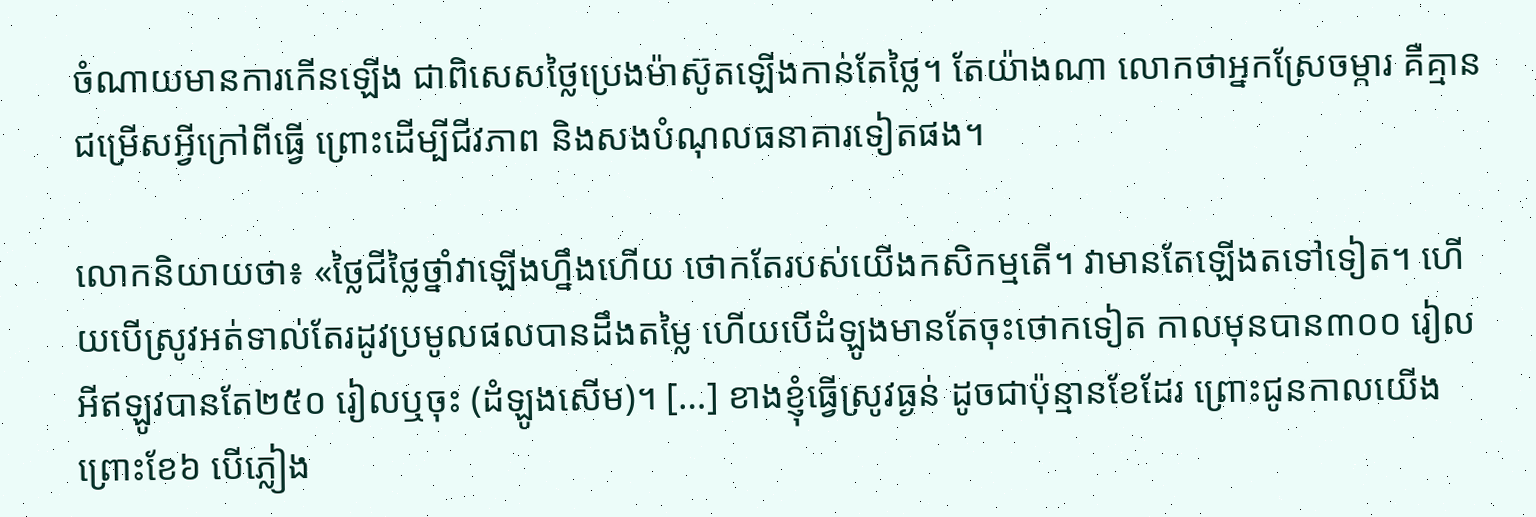ចំណាយមានការកើនឡើង ជាពិសេសថ្លៃប្រេងម៉ាស៊ូតឡើងកាន់តែថ្លៃ។ តែយ៉ាងណា លោកថាអ្នកស្រែចម្ការ គឺគ្មានជម្រើសអ្វីក្រៅពីធ្វើ ព្រោះដើម្បីជីវភាព និងសងបំណុលធនាគារទៀតផង។

លោកនិយាយថា៖ «ថ្លៃជីថ្លៃថ្នាំវាឡើងហ្នឹងហើយ ថោកតែរបស់យើងកសិកម្មតើ។ វាមានតែឡើងតទៅទៀត។ ហើយបើស្រូវអត់ទាល់តែរដូវប្រមូលផលបានដឹងតម្លៃ ហើយបើដំឡូងមានតែចុះថោកទៀត កាលមុនបាន៣០០ រៀលអីឥឡូវបានតែ២៥០ រៀលឬចុះ (ដំឡូងសើម)។ […] ខាងខ្ញុំធ្វើស្រូវធ្ងន់ ដូចជាប៉ុន្មានខែដែរ ព្រោះជូនកាលយើងព្រោះខែ៦ បើភ្លៀង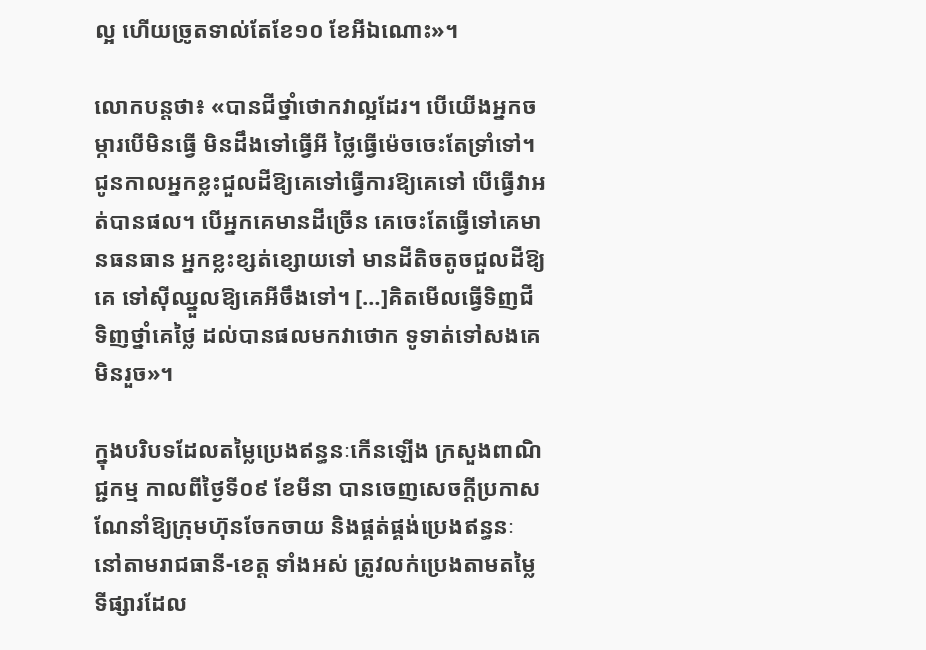ល្អ ហើយច្រូតទាល់តែខែ១០ ខែអីឯណោះ»។

លោកបន្តថា៖ «បានជីថ្នាំថោកវាល្អដែរ។ បើយើងអ្នកចម្ការបើមិនធ្វើ មិនដឹងទៅធ្វើអី ថ្លៃធ្វើម៉េចចេះតែទ្រាំទៅ។ ជូនកាលអ្នកខ្លះជួលដីឱ្យគេទៅធ្វើការឱ្យគេទៅ បើធ្វើវាអត់បានផល។ បើអ្នកគេមានដីច្រើន គេចេះតែធ្វើទៅគេមានធនធាន អ្នកខ្លះខ្សត់ខ្សោយទៅ មានដីតិចតូចជួលដីឱ្យគេ ទៅស៊ីឈ្នួលឱ្យគេអីចឹងទៅ។ […]គិតមើលធ្វើទិញជីទិញថ្នាំគេថ្លៃ ដល់បានផលមកវាថោក ទូទាត់ទៅសងគេមិនរួច»។

ក្នុងបរិបទដែលតម្លៃប្រេងឥន្ធនៈកើនឡើង ក្រសួងពាណិជ្ជកម្ម កាលពីថ្ងៃទី០៩ ខែមីនា បានចេញសេចក្ដីប្រកាសណែនាំឱ្យក្រុមហ៊ុនចែកចាយ និងផ្គត់ផ្គង់ប្រេងឥន្ធនៈ នៅតាមរាជធានី-ខេត្ត ទាំងអស់ ត្រូវលក់ប្រេងតាមតម្លៃទីផ្សារដែល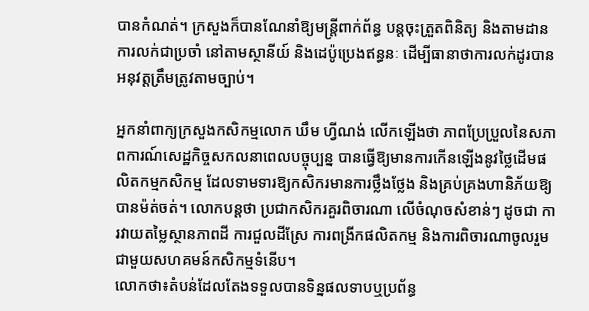បានកំណត់។ ក្រសួងក៏បានណែនាំឱ្យមន្ត្រីពាក់ព័ន្ធ បន្តចុះត្រួតពិនិត្យ និងតាមដានការលក់ជាប្រចាំ នៅតាមស្ថានីយ៍ និងដេប៉ូប្រេងឥន្ធនៈ ដើម្បីធានាថាការលក់ដូរបានអនុវត្តត្រឹមត្រូវតាមច្បាប់។

អ្នកនាំពាក្យក្រសួងកសិកម្មលោក ឃឹម ហ្វីណង់ លើកឡើងថា ភាពប្រែប្រួលនៃសភាពការណ៍សេដ្ឋកិច្ចសកលនាពេលបច្ចុប្បន្ន បានធ្វើឱ្យមានការកើនឡើងនូវថ្លៃដើមផលិតកម្មកសិកម្ម ដែលទាមទារឱ្យកសិករមានការថ្លឹងថ្លែង និងគ្រប់គ្រងហានិភ័យឱ្យបានម៉ត់ចត់។ លោកបន្តថា ប្រជាកសិករគួរពិចារណា លើចំណុចសំខាន់ៗ ដូចជា ការវាយតម្លៃស្ថានភាពដី ការជួលដីស្រែ ការពង្រីកផលិតកម្ម និងការពិចារណាចូលរួមជាមួយសហគមន៍កសិកម្មទំនើប។
លោកថា៖តំបន់ដែលតែងទទួលបានទិន្នផលទាបឬប្រព័ន្ធ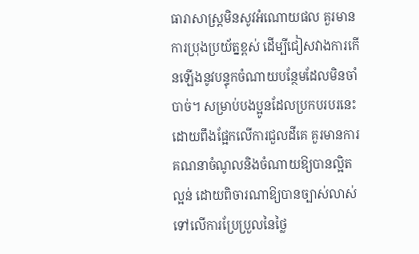ធារាសាស្ត្រមិនសូវអំណោយផល គួរមានការប្រុងប្រយ័ត្នខ្ពស់ ដើម្បីជៀសវាងការកើនឡើងនូវបន្ទុកចំណាយបន្ថែមដែលមិនចាំបាច់។ សម្រាប់បងប្អូនដែលប្រកបរបរនេះដោយពឹងផ្អែកលើការជួលដីគេ គួរមានការគណនាចំណូលនិងចំណាយឱ្យបានល្អិតល្អន់ ដោយពិចារណាឱ្យបានច្បាស់លាស់ទៅលើការប្រែប្រួលនៃថ្លៃ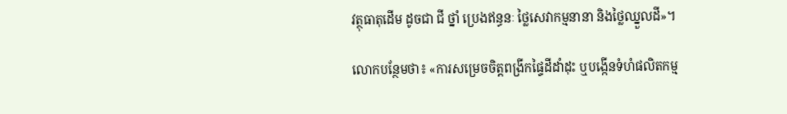វត្ថុធាតុដើម ដូចជា ជី ថ្នាំ ប្រេងឥន្ធនៈ ថ្លៃសេវាកម្មនានា និងថ្លៃឈ្នួលដី»។

លោកបន្ថែមថា៖ «ការសម្រេចចិត្តពង្រីកផ្ទៃដីដាំដុះ ឬបង្កើនទំហំផលិតកម្ម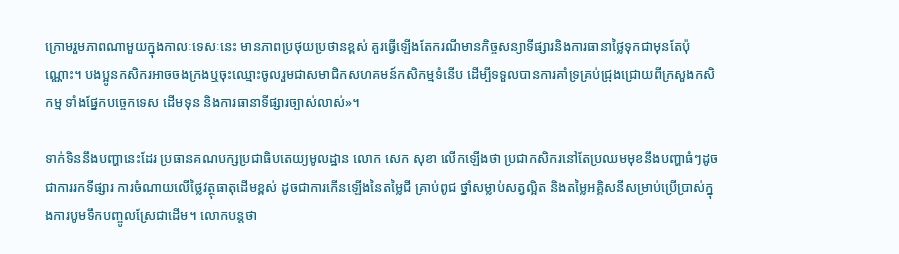ក្រោមរួមភាពណាមួយក្នុងកាលៈទេសៈនេះ មានភាពប្រថុយប្រថានខ្ពស់ គួរធ្វើឡើងតែករណីមានកិច្ចសន្យាទីផ្សារនិងការធានាថ្លៃទុកជាមុនតែប៉ុណ្ណោះ។ បងប្អូនកសិករអាចចងក្រងឬចុះឈ្មោះចូលរួមជាសមាជិកសហគមន៍កសិកម្មទំនើប ដើម្បីទទួលបានការគាំទ្រគ្រប់ជ្រុងជ្រោយពីក្រសួងកសិកម្ម ទាំងផ្នែកបច្ចេកទេស ដើមទុន និងការធានាទីផ្សារច្បាស់លាស់»។

ទាក់ទិននឹងបញ្ហានេះដែរ ប្រធានគណបក្សប្រជាធិបតេយ្យមូលដ្ឋាន លោក សេក សុខា លើកឡើងថា ប្រជាកសិករនៅតែប្រឈមមុខនឹងបញ្ហាធំៗដូចជាការរកទីផ្សារ ការចំណាយលើថ្លៃវត្ថុធាតុដើមខ្ពស់ ដូចជាការកើនឡើងនៃតម្លៃជី គ្រាប់ពូជ ថ្នាំសម្លាប់សត្វល្អិត និងតម្លៃអគ្គិសនីសម្រាប់ប្រើប្រាស់ក្នុងការបូមទឹកបញ្ចូលស្រែជាដើម។ លោកបន្តថា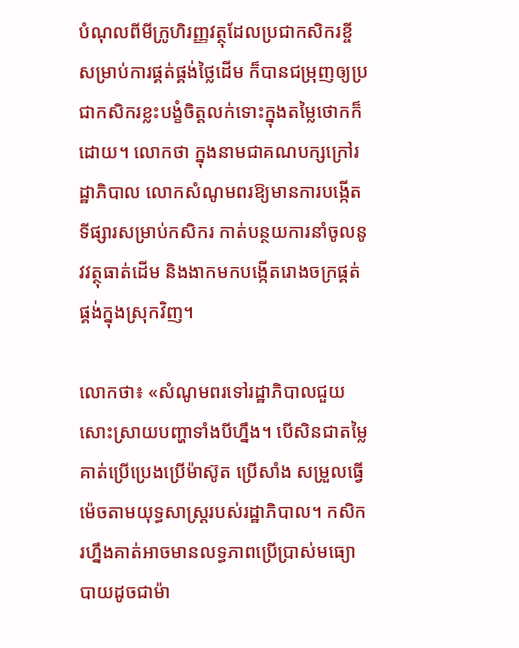បំណុលពីមីក្រូហិរញ្ញវត្ថុដែលប្រជាកសិករខ្ចីសម្រាប់ការផ្គត់ផ្គង់ថ្លៃដើម ក៏បានជម្រុញឲ្យប្រជាកសិករខ្លះបង្ខំចិត្តលក់ទោះក្នុងតម្លៃថោកក៏ដោយ។ លោកថា ក្នុងនាមជាគណបក្សក្រៅរដ្ឋាភិបាល លោកសំណូមពរឱ្យមានការបង្កើតទីផ្សារសម្រាប់កសិករ កាត់បន្ថយការនាំចូលនូវវត្ថុធាត់ដើម និងងាកមកបង្កើតរោងចក្រផ្គត់ផ្គង់ក្នុងស្រុកវិញ។

លោកថា៖ «សំណូមពរទៅរដ្ឋាភិបាលជួយសោះស្រាយបញ្ហាទាំងបីហ្នឹង។ បើសិនជាតម្លៃគាត់ប្រើប្រេងប្រើម៉ាស៊ូត ប្រើសាំង សម្រួលធ្វើម៉េចតាមយុទ្ធសាស្ត្ររបស់រដ្ឋាភិបាល។ កសិករហ្នឹងគាត់អាចមានលទ្ធភាពប្រើប្រាស់មធ្យោបាយដូចជាម៉ា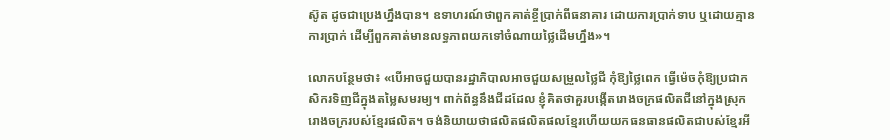ស៊ូត ដូចជាប្រេងហ្នឹងបាន។ ឧទាហរណ៍ថាពួកគាត់ខ្ចីប្រាក់ពីធនាគារ ដោយការប្រាក់ទាប ឬដោយគ្មានការប្រាក់ ដើម្បីពួកគាត់មានលទ្ធភាពយកទៅចំណាយថ្លៃដើមហ្នឹង»។

លោកបន្ថែមថា៖ «បើអាចជួយបានរដ្ឋាភិបាលអាចជួយសម្រួលថ្លៃជី កុំឱ្យថ្លៃពេក ធ្វើម៉េចកុំឱ្យប្រជាកសិករទិញជីក្នុងតម្លៃសមរម្យ។ ពាក់ព័ន្ធនឹងជីដដែល ខ្ញុំគិតថាគួរបង្កើតរោងចក្រផលិតជីនៅក្នុងស្រុក រោងចក្ររបស់ខ្មែរផលិត។ ចង់និយាយថាផលិតផលិតផលខ្មែរហើយយកធនធានផលិតជាបស់ខ្មែរអី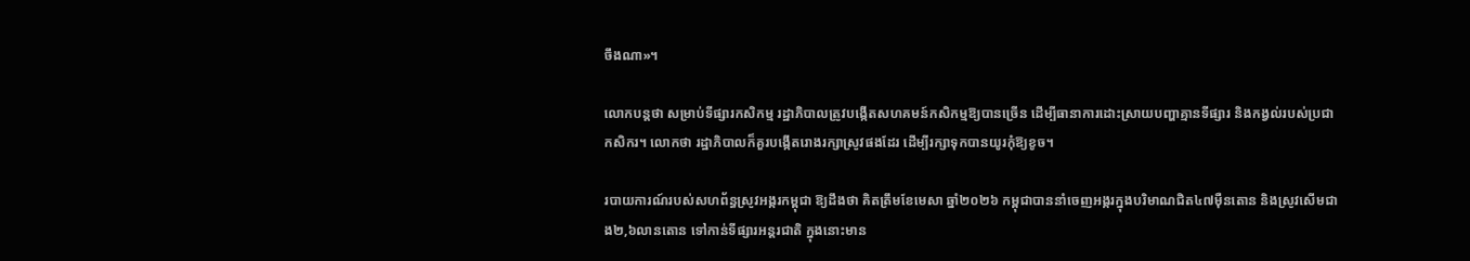ចឹងណា»។

លោកបន្តថា សម្រាប់ទីផ្សារកសិកម្ម រដ្ឋាភិបាលត្រូវបង្កើតសហគមន៍កសិកម្មឱ្យបានច្រើន ដើម្បីធានាការដោះស្រាយបញ្ហាគ្មានទីផ្សារ និងកង្វល់របស់ប្រជាកសិករ។ លោកថា រដ្ឋាភិបាលក៏គួរបង្កើតរោងរក្សាស្រូវផងដែរ ដើម្បីរក្សាទុកបានយូរកុំឱ្យខូច។

របាយការណ៍របស់សហព័ន្ធស្រូវអង្ករកម្ពុជា ឱ្យដឹងថា គិតត្រឹមខែមេសា ឆ្នាំ២០២៦ កម្ពុជាបាននាំចេញអង្ករក្នុងបរិមាណជិត៤៧ម៉ឺនតោន និងស្រូវសើមជាង២,៦លានតោន ទៅកាន់ទីផ្សារអន្តរជាតិ ក្នុងនោះមាន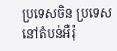ប្រទេសចិន ប្រទេសនៅតំបន់អឺរ៉ុ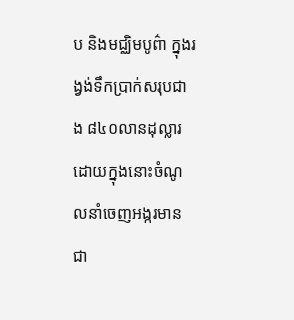ប និងមជ្ឈិមបូព៌ា ក្នុងរង្វង់ទឹកប្រាក់សរុបជាង ៨៤០លានដុល្លារ ដោយក្នុងនោះចំណូលនាំចេញអង្ករមានជា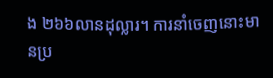ង ២៦៦លានដុល្លារ។ ការនាំចេញនោះមានប្រ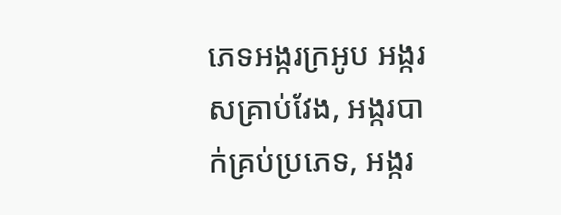ភេទអង្ករក្រអូប អង្ករសគ្រាប់វែង, អង្ករបាក់គ្រប់ប្រភេទ, អង្ករ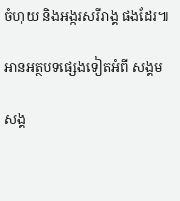ចំហុយ និងអង្ករសរីរាង្គ ផងដែរ៕

អានអត្ថបទផ្សេងទៀតអំពី សង្គម

សង្គ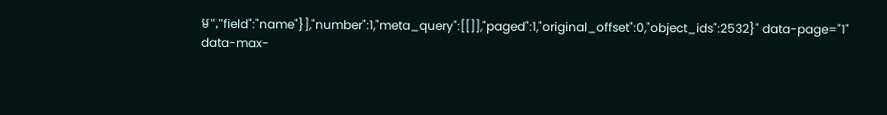ម","field":"name"}],"number":1,"meta_query":[[]],"paged":1,"original_offset":0,"object_ids":2532}" data-page="1" data-max-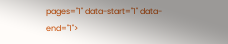pages="1" data-start="1" data-end="1">